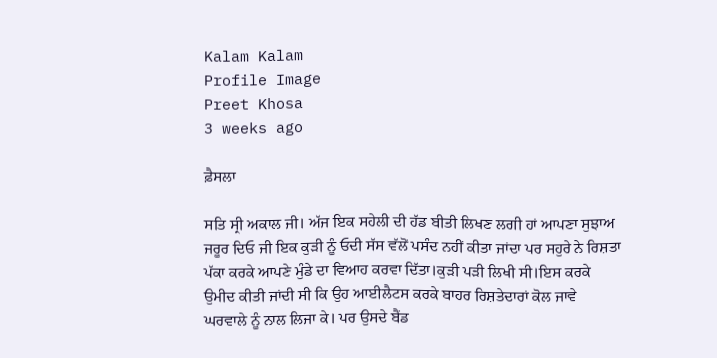Kalam Kalam
Profile Image
Preet Khosa
3 weeks ago

ਫ਼ੈਸਲਾ

ਸਤਿ ਸ੍ਰੀ ਅਕਾਲ ਜੀ। ਅੱਜ ਇਕ ਸਹੇਲੀ ਦੀ ਹੱਡ ਬੀਤੀ ਲਿਖਣ ਲਗੀ ਹਾਂ ਆਪਣਾ ਸੁਝਾਅ ਜਰੂਰ ਦਿਓ ਜੀ ਇਕ ਕੁੜੀ ਨੂੰ ਓਦੀ ਸੱਸ ਵੱਲੋਂ ਪਸੰਦ ਨਹੀਂ ਕੀਤਾ ਜਾਂਦਾ ਪਰ ਸਹੁਰੇ ਨੇ ਰਿਸ਼ਤਾ ਪੱਕਾ ਕਰਕੇ ਆਪਣੇ ਮੁੰਡੇ ਦਾ ਵਿਆਹ ਕਰਵਾ ਦਿੱਤਾ।ਕੁੜੀ ਪੜੀ ਲਿਖੀ ਸੀ।ਇਸ ਕਰਕੇ ਉਮੀਦ ਕੀਤੀ ਜਾਂਦੀ ਸੀ ਕਿ ਉਹ ਆਈਲੈਟਸ ਕਰਕੇ ਬਾਹਰ ਰਿਸ਼ਤੇਦਾਰਾਂ ਕੋਲ ਜਾਵੇ ਘਰਵਾਲੇ ਨੂੰ ਨਾਲ ਲਿਜਾ ਕੇ। ਪਰ ਉਸਦੇ ਬੈਂਡ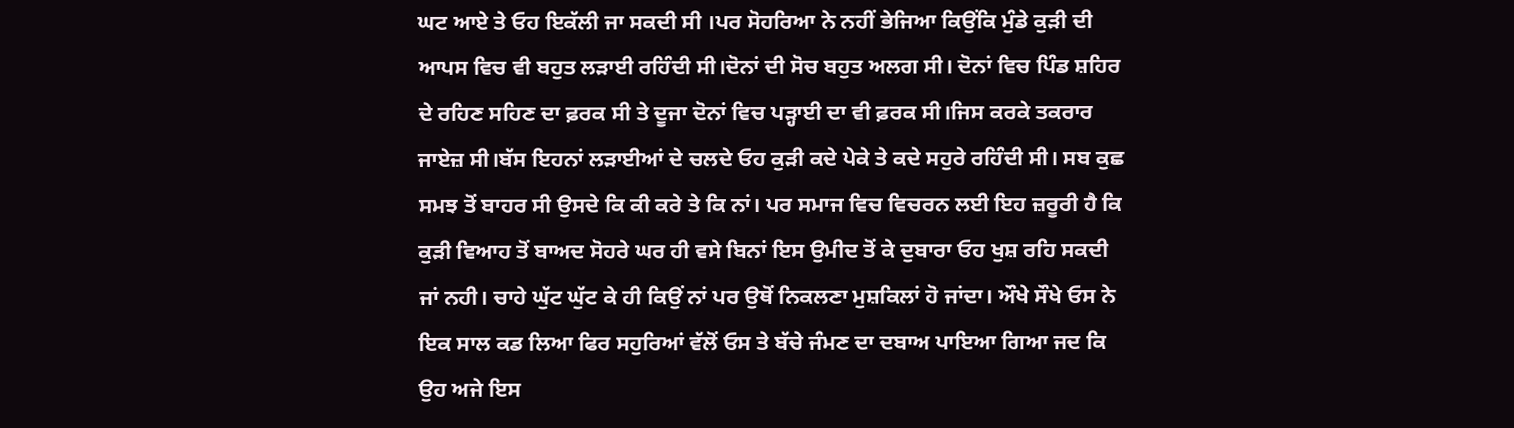ਘਟ ਆਏ ਤੇ ਓਹ ਇਕੱਲੀ ਜਾ ਸਕਦੀ ਸੀ ।ਪਰ ਸੋਹਰਿਆ ਨੇ ਨਹੀਂ ਭੇਜਿਆ ਕਿਉਂਕਿ ਮੁੰਡੇ ਕੁੜੀ ਦੀ ਆਪਸ ਵਿਚ ਵੀ ਬਹੁਤ ਲੜਾਈ ਰਹਿੰਦੀ ਸੀ।ਦੋਨਾਂ ਦੀ ਸੋਚ ਬਹੁਤ ਅਲਗ ਸੀ। ਦੋਨਾਂ ਵਿਚ ਪਿੰਡ ਸ਼ਹਿਰ ਦੇ ਰਹਿਣ ਸਹਿਣ ਦਾ ਫ਼ਰਕ ਸੀ ਤੇ ਦੂਜਾ ਦੋਨਾਂ ਵਿਚ ਪੜ੍ਹਾਈ ਦਾ ਵੀ ਫ਼ਰਕ ਸੀ।ਜਿਸ ਕਰਕੇ ਤਕਰਾਰ ਜਾਏਜ਼ ਸੀ।ਬੱਸ ਇਹਨਾਂ ਲੜਾਈਆਂ ਦੇ ਚਲਦੇ ਓਹ ਕੁੜੀ ਕਦੇ ਪੇਕੇ ਤੇ ਕਦੇ ਸਹੁਰੇ ਰਹਿੰਦੀ ਸੀ। ਸਬ ਕੁਛ ਸਮਝ ਤੋਂ ਬਾਹਰ ਸੀ ਉਸਦੇ ਕਿ ਕੀ ਕਰੇ ਤੇ ਕਿ ਨਾਂ। ਪਰ ਸਮਾਜ ਵਿਚ ਵਿਚਰਨ ਲਈ ਇਹ ਜ਼ਰੂਰੀ ਹੈ ਕਿ ਕੁੜੀ ਵਿਆਹ ਤੋਂ ਬਾਅਦ ਸੋਹਰੇ ਘਰ ਹੀ ਵਸੇ ਬਿਨਾਂ ਇਸ ਉਮੀਦ ਤੋਂ ਕੇ ਦੁਬਾਰਾ ਓਹ ਖੁਸ਼ ਰਹਿ ਸਕਦੀ ਜਾਂ ਨਹੀ। ਚਾਹੇ ਘੁੱਟ ਘੁੱਟ ਕੇ ਹੀ ਕਿਉਂ ਨਾਂ ਪਰ ਉਥੋਂ ਨਿਕਲਣਾ ਮੁਸ਼ਕਿਲਾਂ ਹੋ ਜਾਂਦਾ। ਔਖੇ ਸੌਖੇ ਓਸ ਨੇ ਇਕ ਸਾਲ ਕਡ ਲਿਆ ਫਿਰ ਸਹੁਰਿਆਂ ਵੱਲੋਂ ਓਸ ਤੇ ਬੱਚੇ ਜੰਮਣ ਦਾ ਦਬਾਅ ਪਾਇਆ ਗਿਆ ਜਦ ਕਿ ਉਹ ਅਜੇ ਇਸ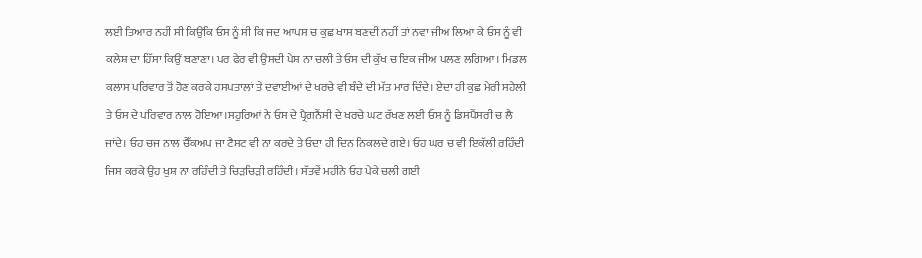ਲਈ ਤਿਆਰ ਨਹੀਂ ਸੀ ਕਿਉਂਕਿ ਓਸ ਨੂੰ ਸੀ ਕਿ ਜਦ ਆਪਸ ਚ ਕੁਛ ਖਾਸ ਬਣਦੀ ਨਹੀਂ ਤਾਂ ਨਵਾ ਜੀਅ ਲਿਆ ਕੇ ਓਸ ਨੂੰ ਵੀ ਕਲੇਸ਼ ਦਾ ਹਿੱਸਾ ਕਿਉਂ ਬਣਾਣਾ। ਪਰ ਫੇਰ ਵੀ ਉਸਦੀ ਪੇਸ਼ ਨਾ ਚਲੀ ਤੇ ਓਸ ਦੀ ਕੁੱਖ ਚ ਇਕ ਜੀਅ ਪਲਣ ਲਗਿਆ। ਮਿਡਲ ਕਲਾਸ ਪਰਿਵਾਰ ਤੋਂ ਹੋਣ ਕਰਕੇ ਹਸਪਤਾਲਾਂ ਤੇ ਦਵਾਈਆਂ ਦੇ ਖਰਚੇ ਵੀ ਬੰਦੇ ਦੀ ਮੱਤ ਮਾਰ ਦਿੰਦੇ। ਏਦਾ ਹੀ ਕੁਛ ਮੇਰੀ ਸਹੇਲੀ ਤੇ ਓਸ ਦੇ ਪਰਿਵਾਰ ਨਾਲ ਹੋਇਆ।ਸਹੁਰਿਆਂ ਨੇ ਓਸ ਦੇ ਪ੍ਰੈਗਨੈਂਸੀ ਦੇ ਖਰਚੇ ਘਟ ਰੱਖਣ ਲਈ ਓਸ ਨੂੰ ਡਿਸਪੈਂਸਰੀ ਚ ਲੈ ਜਾਂਦੇ। ਓਹ ਚਜ ਨਾਲ ਚੈੱਕਅਪ ਜਾ ਟੈਸਟ ਵੀ ਨਾ ਕਰਦੇ ਤੇ ਓਦਾ ਹੀ ਦਿਨ ਨਿਕਲਦੇ ਗਏ। ਓਹ ਘਰ ਚ ਵੀ ਇਕੱਲੀ ਰਹਿੰਦੀ ਜਿਸ ਕਰਕੇ ਉਹ ਖੁਸ਼ ਨਾ ਰਹਿੰਦੀ ਤੇ ਚਿੜਚਿੜੀ ਰਹਿੰਦੀ। ਸੱਤਵੇਂ ਮਹੀਨੇ ਓਹ ਪੇਕੇ ਚਲੀ ਗਈ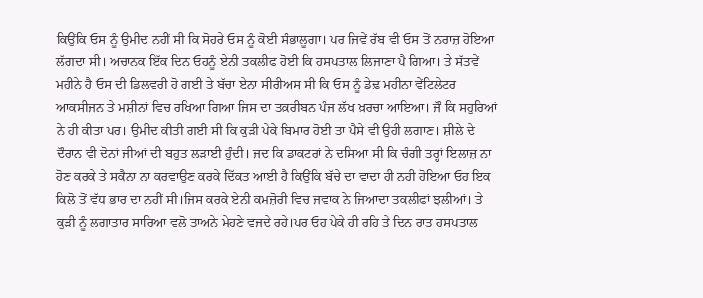ਕਿਉਂਕਿ ਓਸ ਨੂੰ ਉਮੀਦ ਨਹੀਂ ਸੀ ਕਿ ਸੋਹਰੇ ਓਸ ਨੂੰ ਕੋਈ ਸੰਭਾਲੂਗਾ। ਪਰ ਜਿਵੇਂ ਰੱਬ ਵੀ ਓਸ ਤੋਂ ਨਰਾਜ਼ ਹੋਇਆ ਲੱਗਦਾ ਸੀ। ਅਚਾਨਕ ਇੱਕ ਦਿਨ ਓਹਨੂੰ ਏਨੀ ਤਕਲੀਫ ਹੋਈ ਕਿ ਹਸਪਤਾਲ ਲਿਜਾਣਾ ਪੈ ਗਿਆ। ਤੇ ਸੱਤਵੇਂ ਮਹੀਨੇ ਹੈ ਓਸ ਦੀ ਡਿਲਵਰੀ ਹੋ ਗਈ ਤੇ ਬੱਚਾ ਏਨਾ ਸੀਰੀਅਸ ਸੀ ਕਿ ਓਸ ਨੂੰ ਡੇਢ਼ ਮਹੀਨਾ ਵੇਂਟਿਲੇਟਰ ਆਕਸੀਜਨ ਤੇ ਮਸ਼ੀਨਾਂ ਵਿਚ ਰਖਿਆ ਗਿਆ ਜਿਸ ਦਾ ਤਕ਼ਰੀਬਨ ਪੰਜ ਲੱਖ ਖ਼ਰਚਾ ਆਇਆ। ਜੌ ਕਿ ਸਹੁਰਿਆਂ ਨੇ ਹੀ ਕੀਤਾ ਪਰ। ਉਮੀਦ ਕੀਤੀ ਗਈ ਸੀ ਕਿ ਕੁੜੀ ਪੇਕੇ ਬਿਮਾਰ ਹੋਈ ਤਾ ਪੈਸੇ ਵੀ ਉਹੀ ਲਗਾਣ। ਸ਼ੀਲੇ ਦੇ ਦੌਰਾਨ ਵੀ ਦੋਨਾਂ ਜੀਆਂ ਦੀ ਬਹੁਤ ਲੜਾਈ ਹੁੰਦੀ। ਜਦ ਕਿ ਡਾਕਟਰਾਂ ਨੇ ਦਸਿਆ ਸੀ ਕਿ ਚੰਗੀ ਤਰ੍ਹਾਂ ਇਲਾਜ਼ ਨਾ ਹੋਣ ਕਰਕੇ ਤੇ ਸਕੈਨਾ ਨਾ ਕਰਵਾਉਣ ਕਰਕੇ ਦਿੱਕਤ ਆਈ ਹੈ ਕਿਉਂਕਿ ਬੱਚੇ ਦਾ ਵਾਦਾ ਹੀ ਨਹੀ ਹੋਇਆ ਓਹ ਇਕ ਕਿਲੋ ਤੋਂ ਵੱਧ ਭਾਰ ਦਾ ਨਹੀਂ ਸੀ।ਜਿਸ ਕਰਕੇ ਏਨੀ ਕਮਜ਼ੋਰੀ ਵਿਚ ਜਵਾਕ ਨੇ ਜਿਆਦਾ ਤਕਲੀਫਾਂ ਝਲੀਆਂ। ਤੇ ਕੁੜੀ ਨੂੰ ਲਗਾਤਾਰ ਸਾਰਿਆ ਵਲੋ ਤਾਅਨੇ ਮੇਹਣੇ ਵਜਦੇ ਰਹੇ।ਪਰ ਓਹ ਪੇਕੇ ਹੀ ਰਹਿ ਤੇ ਦਿਨ ਰਾਤ ਹਸਪਤਾਲ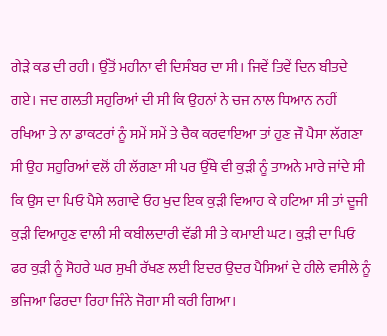ਗੇੜੇ ਕਡ ਦੀ ਰਹੀ। ਉੱਤੋਂ ਮਹੀਨਾ ਵੀ ਦਿਸੰਬਰ ਦਾ ਸੀ। ਜਿਵੇਂ ਤਿਵੇਂ ਦਿਨ ਬੀਤਦੇ ਗਏ। ਜਦ ਗਲਤੀ ਸਹੁਰਿਆਂ ਦੀ ਸੀ ਕਿ ਉਹਨਾਂ ਨੇ ਚਜ ਨਾਲ ਧਿਆਨ ਨਹੀਂ ਰਖਿਆ ਤੇ ਨਾ ਡਾਕਟਰਾਂ ਨੂੰ ਸਮੇਂ ਸਮੇਂ ਤੇ ਚੈਕ ਕਰਵਾਇਆ ਤਾਂ ਹੁਣ ਜੌ ਪੈਸਾ ਲੱਗਣਾ ਸੀ ਉਹ ਸਹੁਰਿਆਂ ਵਲੋਂ ਹੀ ਲੱਗਣਾ ਸੀ ਪਰ ਉੱਥੇ ਵੀ ਕੁੜੀ ਨੂੰ ਤਾਅਨੇ ਮਾਰੇ ਜਾਂਦੇ ਸੀ ਕਿ ਉਸ ਦਾ ਪਿਓ ਪੈਸੇ ਲਗਾਵੇ ਓਹ ਖੁਦ ਇਕ ਕੁੜੀ ਵਿਆਹ ਕੇ ਹਟਿਆ ਸੀ ਤਾਂ ਦੂਜੀ ਕੁੜੀ ਵਿਆਹੁਣ ਵਾਲੀ ਸੀ ਕਬੀਲਦਾਰੀ ਵੱਡੀ ਸੀ ਤੇ ਕਮਾਈ ਘਟ। ਕੁੜੀ ਦਾ ਪਿਓ ਫਰ ਕੁੜੀ ਨੂੰ ਸੋਹਰੇ ਘਰ ਸੁਖੀ ਰੱਖਣ ਲਈ ਇਦਰ ਉਦਰ ਪੈਸਿਆਂ ਦੇ ਹੀਲੇ ਵਸੀਲੇ ਨੂੰ ਭਜਿਆ ਫਿਰਦਾ ਰਿਹਾ ਜਿੰਨੇ ਜੋਗਾ ਸੀ ਕਰੀ ਗਿਆ।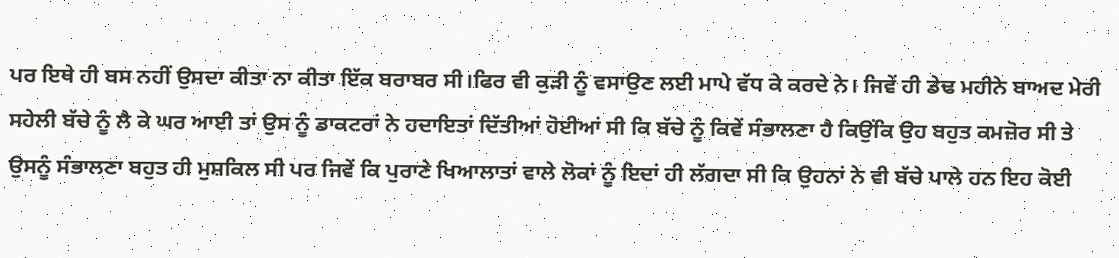ਪਰ ਇਥੇ ਹੀ ਬਸ ਨਹੀਂ ਉਸਦਾ ਕੀਤਾ ਨਾ ਕੀਤਾ ਇੱਕ ਬਰਾਬਰ ਸੀ।ਫਿਰ ਵੀ ਕੁੜੀ ਨੂੰ ਵਸਾਉਣ ਲਈ ਮਾਪੇ ਵੱਧ ਕੇ ਕਰਦੇ ਨੇ। ਜਿਵੇਂ ਹੀ ਡੇਢ ਮਹੀਨੇ ਬਾਅਦ ਮੇਰੀ ਸਹੇਲੀ ਬੱਚੇ ਨੂੰ ਲੈ ਕੇ ਘਰ ਆਈ ਤਾਂ ਉਸ ਨੂੰ ਡਾਕਟਰਾਂ ਨੇ ਹਦਾਇਤਾਂ ਦਿੱਤੀਆਂ ਹੋਈਆਂ ਸੀ ਕਿ ਬੱਚੇ ਨੂੰ ਕਿਵੇਂ ਸੰਭਾਲਣਾ ਹੈ ਕਿਉਂਕਿ ਉਹ ਬਹੁਤ ਕਮਜ਼ੋਰ ਸੀ ਤੇ ਉਸਨੂੰ ਸੰਭਾਲਣਾ ਬਹੁਤ ਹੀ ਮੁਸ਼ਕਿਲ ਸੀ ਪਰ ਜਿਵੇਂ ਕਿ ਪੁਰਾਣੇ ਖਿਆਲਾਤਾਂ ਵਾਲੇ ਲੋਕਾਂ ਨੂੰ ਇਦਾਂ ਹੀ ਲੱਗਦਾ ਸੀ ਕਿ ਉਹਨਾਂ ਨੇ ਵੀ ਬੱਚੇ ਪਾਲੇ ਹਨ ਇਹ ਕੋਈ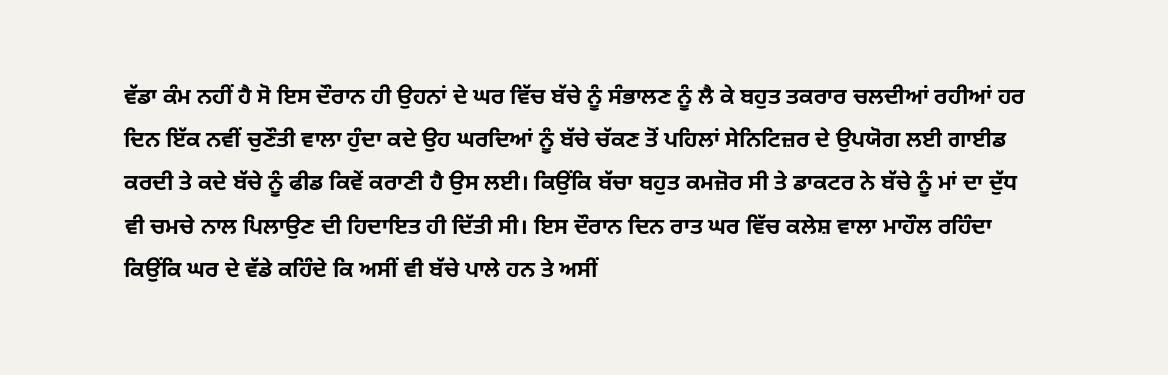ਵੱਡਾ ਕੰਮ ਨਹੀਂ ਹੈ ਸੋ ਇਸ ਦੌਰਾਨ ਹੀ ਉਹਨਾਂ ਦੇ ਘਰ ਵਿੱਚ ਬੱਚੇ ਨੂੰ ਸੰਭਾਲਣ ਨੂੰ ਲੈ ਕੇ ਬਹੁਤ ਤਕਰਾਰ ਚਲਦੀਆਂ ਰਹੀਆਂ ਹਰ ਦਿਨ ਇੱਕ ਨਵੀਂ ਚੁਣੌਤੀ ਵਾਲਾ ਹੁੰਦਾ ਕਦੇ ਉਹ ਘਰਦਿਆਂ ਨੂੰ ਬੱਚੇ ਚੱਕਣ ਤੋਂ ਪਹਿਲਾਂ ਸੇਨਿਟਿਜ਼ਰ ਦੇ ਉਪਯੋਗ ਲਈ ਗਾਈਡ ਕਰਦੀ ਤੇ ਕਦੇ ਬੱਚੇ ਨੂੰ ਫੀਡ ਕਿਵੇਂ ਕਰਾਣੀ ਹੈ ਉਸ ਲਈ। ਕਿਉਂਕਿ ਬੱਚਾ ਬਹੁਤ ਕਮਜ਼ੋਰ ਸੀ ਤੇ ਡਾਕਟਰ ਨੇ ਬੱਚੇ ਨੂੰ ਮਾਂ ਦਾ ਦੁੱਧ ਵੀ ਚਮਚੇ ਨਾਲ ਪਿਲਾਉਣ ਦੀ ਹਿਦਾਇਤ ਹੀ ਦਿੱਤੀ ਸੀ। ਇਸ ਦੌਰਾਨ ਦਿਨ ਰਾਤ ਘਰ ਵਿੱਚ ਕਲੇਸ਼ ਵਾਲਾ ਮਾਹੌਲ ਰਹਿੰਦਾ ਕਿਉਂਕਿ ਘਰ ਦੇ ਵੱਡੇ ਕਹਿੰਦੇ ਕਿ ਅਸੀਂ ਵੀ ਬੱਚੇ ਪਾਲੇ ਹਨ ਤੇ ਅਸੀਂ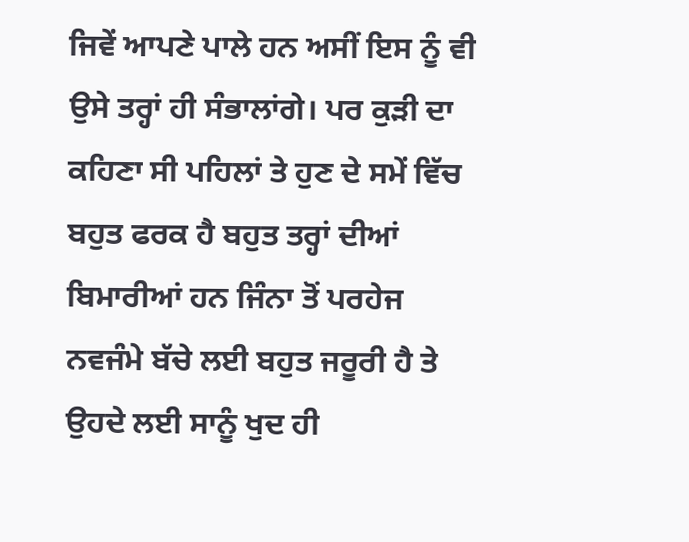ਜਿਵੇਂ ਆਪਣੇ ਪਾਲੇ ਹਨ ਅਸੀਂ ਇਸ ਨੂੰ ਵੀ ਉਸੇ ਤਰ੍ਹਾਂ ਹੀ ਸੰਭਾਲਾਂਗੇ। ਪਰ ਕੁੜੀ ਦਾ ਕਹਿਣਾ ਸੀ ਪਹਿਲਾਂ ਤੇ ਹੁਣ ਦੇ ਸਮੇਂ ਵਿੱਚ ਬਹੁਤ ਫਰਕ ਹੈ ਬਹੁਤ ਤਰ੍ਹਾਂ ਦੀਆਂ ਬਿਮਾਰੀਆਂ ਹਨ ਜਿੰਨਾ ਤੋਂ ਪਰਹੇਜ ਨਵਜੰਮੇ ਬੱਚੇ ਲਈ ਬਹੁਤ ਜਰੂਰੀ ਹੈ ਤੇ ਉਹਦੇ ਲਈ ਸਾਨੂੰ ਖੁਦ ਹੀ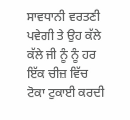ਸਾਵਧਾਨੀ ਵਰਤਣੀ ਪਵੇਗੀ ਤੇ ਉਹ ਕੱਲੇ ਕੱਲੇ ਜੀ ਨੂੰ ਨੂੰ ਹਰ ਇੱਕ ਚੀਜ਼ ਵਿੱਚ ਟੋਕਾ ਟੁਕਾਈ ਕਰਦੀ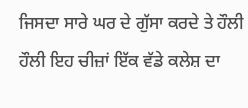ਜਿਸਦਾ ਸਾਰੇ ਘਰ ਦੇ ਗੁੱਸਾ ਕਰਦੇ ਤੇ ਹੌਲੀ ਹੌਲੀ ਇਹ ਚੀਜ਼ਾਂ ਇੱਕ ਵੱਡੇ ਕਲੇਸ਼ ਦਾ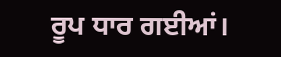ਰੂਪ ਧਾਰ ਗਈਆਂ।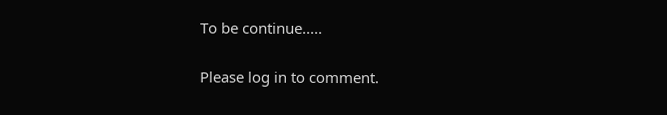To be continue.....

Please log in to comment.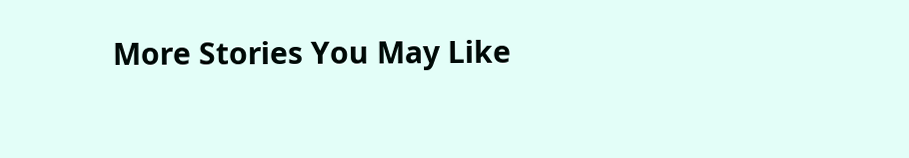More Stories You May Like